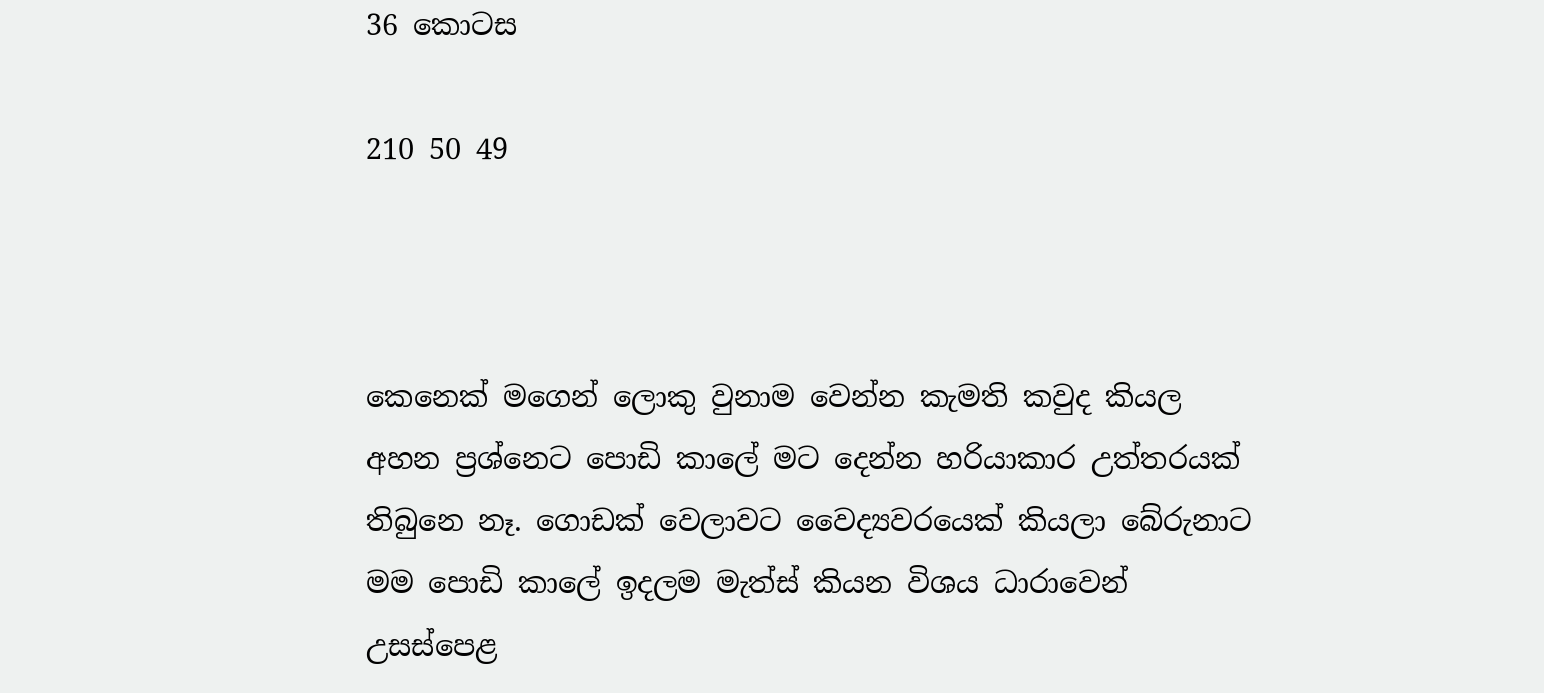36 කොටස

210 50 49



කෙනෙක් මගෙන් ලොකු වුනාම වෙන්න කැමති කවුද කියල අහන ප්‍රශ්නෙට පොඩි කාලේ මට දෙන්න හරියාකාර උත්තරයක් තිබුනෙ නෑ. ගොඩක් වෙලාවට වෛද්‍යවරයෙක් කියලා බේරුනාට මම පොඩි කාලේ ඉදලම මැත්ස් කියන විශය ධාරාවෙන් උසස්පෙළ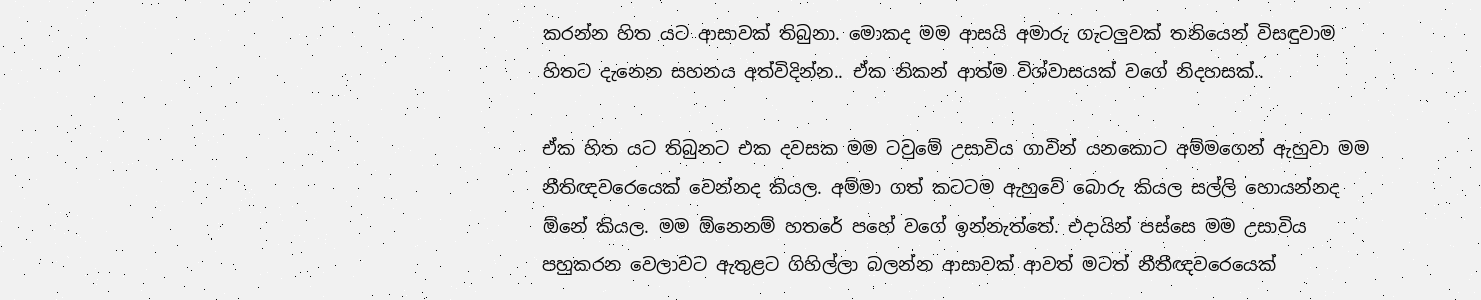කරන්න හිත යට ආසාවක් තිබුනා. මොකද මම ආසයි අමාරු ගැටලුවක් තනියෙන් විසඳුවාම හිතට දැනෙන සහනය අත්විදින්න.. ඒක නිකන් ආත්ම විශ්වාසයක් වගේ නිදහසක්..

ඒක හිත යට තිබුනට එක දවසක මම ටවුමේ උසාවිය ගාවින් යනකොට අම්මගෙන් ඇහුවා මම නීතිඥවරෙයෙක් වෙන්නද කියල. අම්මා ගත් කටටම ඇහුවේ බොරු කියල සල්ලි හොයන්නද ඕනේ කියල. මම ඕනෙනම් හතරේ පහේ වගේ ඉන්නැත්තේ. එදායින් පස්සෙ මම උසාවිය පහුකරන වෙලාවට ඇතුළට ගිහිල්ලා බලන්න ආසාවක් ආවත් මටත් නීතීඥවරෙයෙක්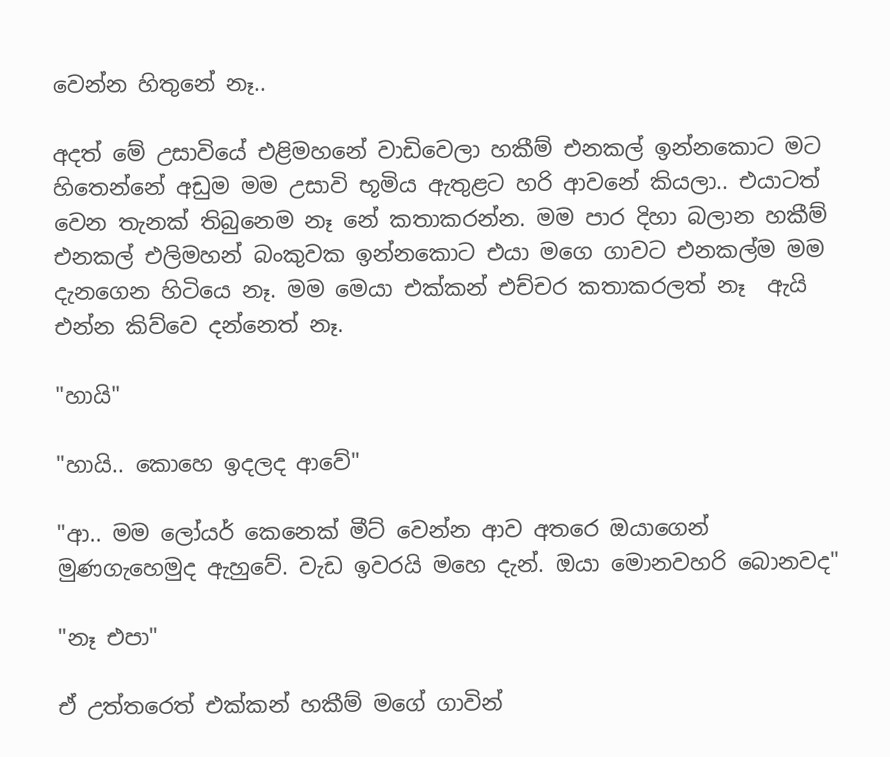වෙන්න හිතුනේ නෑ..

අදත් මේ උසාවියේ එළිමහනේ වාඩිවෙලා හකීම් එනකල් ඉන්නකොට මට හිතෙන්නේ අඩුම මම උසාවි භූමිය ඇතුළට හරි ආවනේ කියලා.. එයාටත් වෙන තැනක් තිබුනෙම නෑ නේ කතාකරන්න. මම පාර දිහා බලාන හකීම් එනකල් එලිමහන් බංකුවක ඉන්නකොට එයා මගෙ ගාවට එනකල්ම මම දැනගෙන හිටියෙ නෑ. මම මෙයා එක්කන් එච්චර කතාකරලත් නෑ  ඇයි එන්න කිව්වෙ දන්නෙත් නෑ.

"හායි"

"හායි.. කොහෙ ඉදලද ආවේ"

"ආ.. මම ලෝයර් කෙනෙක් මීට් වෙන්න ආව අතරෙ ඔයාගෙන් මුණගැහෙමුද ඇහුවේ. වැඩ ඉවරයි මහෙ දැන්. ඔයා මොනවහරි බොනවද"

"නෑ එපා"

ඒ උත්තරෙත් එක්කන් හකීම් මගේ ගාවින්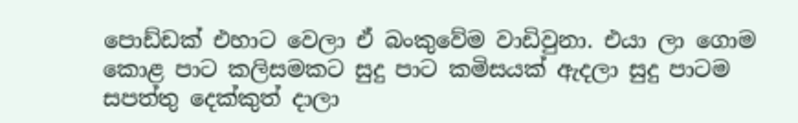පොඩ්ඩක් එහාට වෙලා ඒ බංකුවේම වාඩිවුනා. එයා ලා ගොම කොළ පාට කලිසමකට සුදු පාට කමිසයක් ඇදලා සුදු පාටම සපත්තු දෙක්කුත් දාලා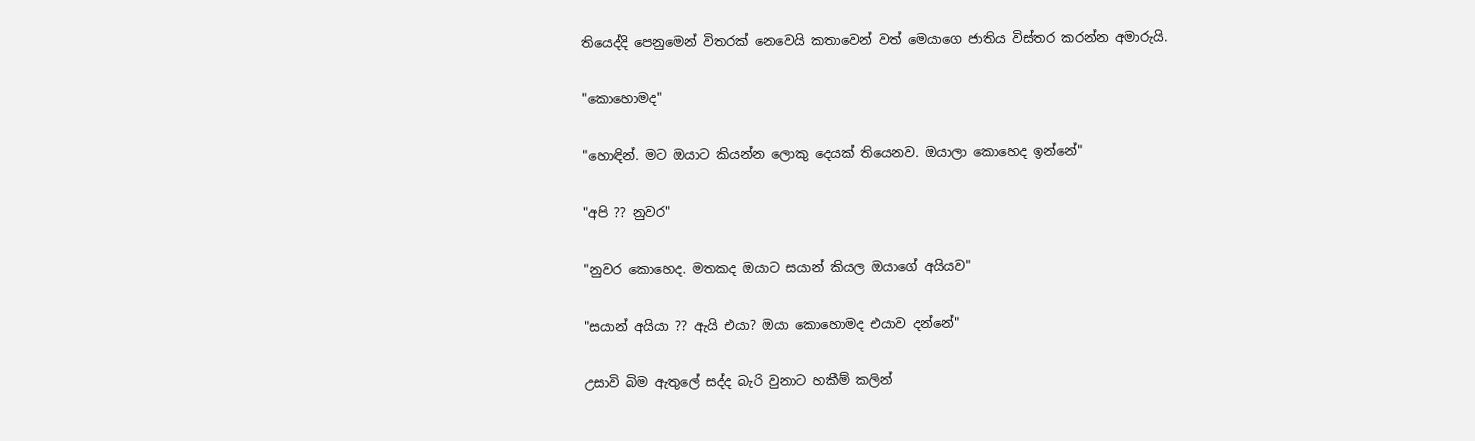තියෙද්දි පෙනුමෙන් විතරක් නෙවෙයි කතාවෙන් වත් මෙයාගෙ ජාතිය විස්තර කරන්න අමාරුයි.

"කොහොමද"

"හොඳින්. මට ඔයාට කියන්න ලොකු දෙයක් තියෙනව. ඔයාලා කොහෙද ඉන්නේ"

"අපි ?? නුවර"

"නුවර කොහෙද. මතකද ඔයාට සයාන් කියල ඔයාගේ අයියව"

"සයාන් අයියා ?? ඇයි එයා? ඔයා කොහොමද එයාව දන්නේ"

උසාවි බිම ඇතුලේ සද්ද බැරි වුනාට හකීම් කලින්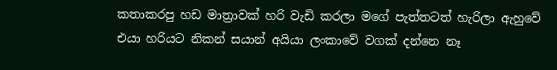කතාකරපු හඩ මාත්‍රාවක් හරි වැඩි කරලා මගේ පැත්තටත් හැරිලා ඇහුවේ එයා හරියට නිකන් සයාන් අයියා ලංකාවේ වගක් දන්නෙ නෑ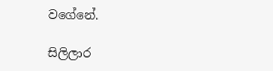වගේනේ.

සිලිලාර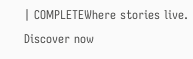| COMPLETEWhere stories live. Discover now